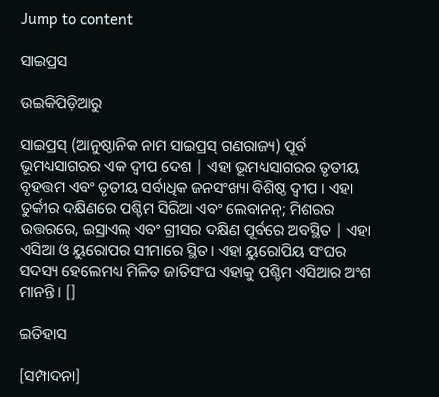Jump to content

ସାଇପ୍ରସ

ଉଇକିପିଡ଼ିଆ‌ରୁ

ସାଇପ୍ରସ୍ (ଆନୁଷ୍ଠାନିକ ନାମ ସାଇପ୍ରସ୍ ଗଣରାଜ୍ୟ) ପୂର୍ବ ଭୂମଧ୍ୟସାଗରର ଏକ ଦ୍ୱୀପ ଦେଶ | ଏହା ଭୂମଧ୍ୟସାଗରର ତୃତୀୟ ବୃହତ୍ତମ ଏବଂ ତୃତୀୟ ସର୍ବାଧିକ ଜନସଂଖ୍ୟା ବିଶିଷ୍ଠ ଦ୍ୱୀପ । ଏହା ତୁର୍କୀର ଦକ୍ଷିଣରେ ପଶ୍ଚିମ ସିରିଆ ଏବଂ ଲେବାନନ୍; ମିଶରର ଉତ୍ତରରେ, ଇସ୍ରାଏଲ୍ ଏବଂ ଗ୍ରୀସର ଦକ୍ଷିଣ ପୂର୍ବରେ ଅବସ୍ଥିତ | ଏହା ଏସିଆ ଓ ୟୁରୋପର ସୀମାରେ ସ୍ଥିତ। ଏହା ୟୁରୋପିୟ ସଂଘର ସଦସ୍ୟ ହେଲେମଧ୍ୟ ମିଳିତ ଜାତିସଂଘ ଏହାକୁ ପଶ୍ଚିମ ଏସିଆର ଅଂଶ ମାନନ୍ତି। []

ଇତିହାସ

[ସମ୍ପାଦନା]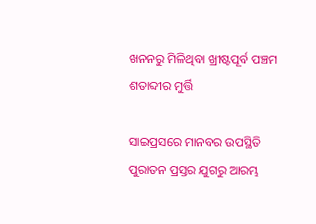ଖନନରୁ ମିଳିଥିବା ଖ୍ରୀଷ୍ଟପୂର୍ବ ପଞ୍ଚମ ଶତାବ୍ଦୀର ମୁର୍ତ୍ତି

ସାଇପ୍ରସରେ ମାନବର ଉପସ୍ଥିତି ପୁରାତନ ପ୍ରସ୍ତର ଯୁଗରୁ ଆରମ୍ଭ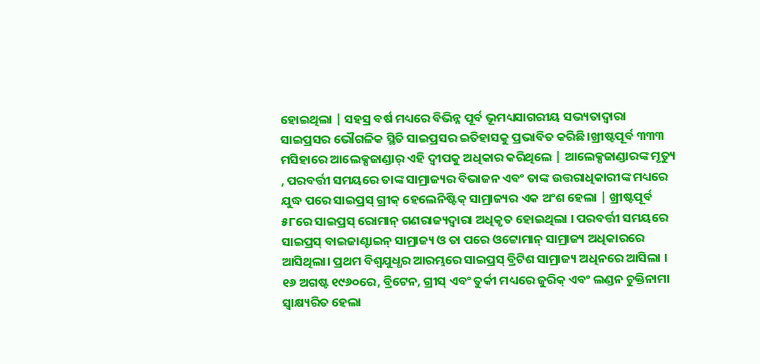ହୋଇଥିଲା | ସହସ୍ର ବର୍ଷ ମଧ୍ୟରେ ବିଭିନ୍ନ ପୂର୍ବ ଭୂମଧ୍ୟସାଗରୀୟ ସଭ୍ୟତାଦ୍ୱାରା ସାଇପ୍ରସର ଭୌଗଳିକ ସ୍ଥିତି ସାଇପ୍ରସର ଇତିହାସକୁ ପ୍ରଭାବିତ କରିଛି।ଖ୍ରୀଷ୍ଟପୂର୍ବ ୩୩୩ ମସିହାରେ ଆଲେକ୍ସଜାଣ୍ଡାର୍ ଏହି ଦ୍ୱୀପକୁ ଅଧିକାର କରିଥିଲେ | ଆଲେକ୍ସଜାଣ୍ଡାରଙ୍କ ମୃତ୍ୟୁ , ପରବର୍ତ୍ତୀ ସମୟରେ ତାଙ୍କ ସାମ୍ରାଜ୍ୟର ବିଭାଜନ ଏବଂ ତାଙ୍କ ଉତ୍ତରାଧିକାରୀଙ୍କ ମଧ୍ୟରେ ଯୁଦ୍ଧ ପରେ ସାଇପ୍ରସ୍ ଗ୍ରୀକ୍ ହେଲେନିଷ୍ଟିକ୍ ସାମ୍ରାଜ୍ୟର ଏକ ଅଂଶ ହେଲା | ଖ୍ରୀଷ୍ଟପୂର୍ବ ୫୮ରେ ସାଇପ୍ରସ୍ ରୋମାନ୍ ଗଣରାଜ୍ୟଦ୍ୱାରା ଅଧିକୃତ ହୋଇଥିଲା । ପରବର୍ତ୍ତୀ ସମୟରେ ସାଇପ୍ରସ୍ ବାଇଜାଣ୍ଟାଇନ୍ ସାମ୍ରାଜ୍ୟ ଓ ତା ପରେ ଓଟ୍ଟୋମାନ୍ ସାମ୍ରାଜ୍ୟ ଅଧିକାରରେ ଆସିଥିଲା। ପ୍ରଥମ ବିଶ୍ୱଯୁଧ୍ଧର ଆରମ୍ଭରେ ସାଇପ୍ରସ୍ ବ୍ରିଟିଶ ସାମ୍ରାଜ୍ୟ ଅଧିନରେ ଆସିଲା । ୧୬ ଅଗଷ୍ଟ ୧୯୬୦ରେ, ବ୍ରିଟେନ, ଗ୍ରୀସ୍ ଏବଂ ତୁର୍କୀ ମଧ୍ୟରେ ଜୁରିକ୍ ଏବଂ ଲଣ୍ଡନ ଚୁକ୍ତିନାମା ସ୍ୱାକ୍ଷ୍ୟରିତ ହେଲା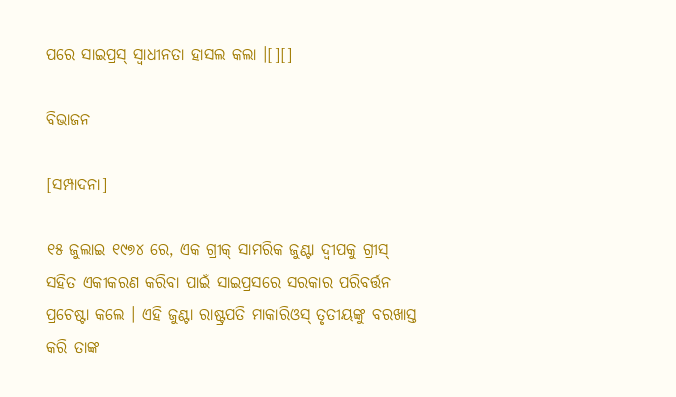ପରେ ସାଇପ୍ରସ୍ ସ୍ୱାଧୀନତା ହାସଲ କଲା ।[][]

ବିଭାଜନ

[ସମ୍ପାଦନା]

୧୫ ଜୁଲାଇ ୧୯୭୪ ରେ, ଏକ ଗ୍ରୀକ୍ ସାମରିକ ଜୁଣ୍ଟା ଦ୍ୱୀପକୁ ଗ୍ରୀସ୍ ସହିତ ଏକୀକରଣ କରିବା ପାଇଁ ସାଇପ୍ରସରେ ସରକାର ପରିବର୍ତ୍ତନ ପ୍ରଚେଷ୍ଟା କଲେ । ଏହି ଜୁଣ୍ଟା ରାଷ୍ଟ୍ରପତି ମାକାରିଓସ୍ ତୃତୀୟଙ୍କୁ ବରଖାସ୍ତ କରି ତାଙ୍କ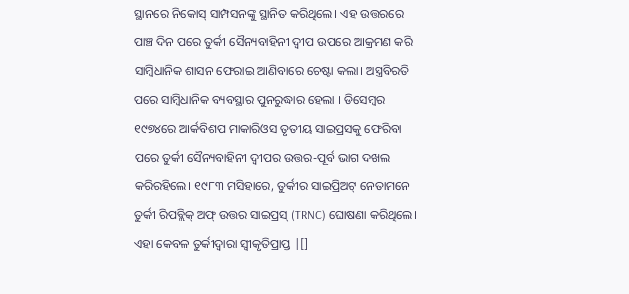ସ୍ଥାନରେ ନିକୋସ୍ ସାମ୍ପସନଙ୍କୁ ସ୍ଥାନିତ କରିଥିଲେ। ଏହ ଉତ୍ତରରେ ପାଞ୍ଚ ଦିନ ପରେ ତୁର୍କୀ ସୈନ୍ୟବାହିନୀ ଦ୍ୱୀପ ଉପରେ ଆକ୍ରମଣ କରି ସାମ୍ବିଧାନିକ ଶାସନ ଫେରାଇ ଆଣିବାରେ ଚେଷ୍ଟା କଲା। ଅସ୍ତ୍ରବିରତି ପରେ ସାମ୍ବିଧାନିକ ବ୍ୟବସ୍ଥାର ପୁନରୁଦ୍ଧାର ହେଲା । ଡିସେମ୍ବର ୧୯୭୪ରେ ଆର୍କବିଶପ ମାକାରିଓସ ତୃତୀୟ ସାଇପ୍ରସକୁ ଫେରିବା ପରେ ତୁର୍କୀ ସୈନ୍ୟବାହିନୀ ଦ୍ୱୀପର ଉତ୍ତର-ପୂର୍ବ ଭାଗ ଦଖଲ କରିରହିଲେ। ୧୯୮୩ ମସିହାରେ, ତୁର୍କୀର ସାଇପ୍ରିଅଟ୍ ନେତାମନେ ତୁର୍କୀ ରିପବ୍ଲିକ୍ ଅଫ୍ ଉତ୍ତର ସାଇପ୍ରସ୍ (TRNC) ଘୋଷଣା କରିଥିଲେ। ଏହା କେବଳ ତୁର୍କୀଦ୍ୱାରା ସ୍ୱୀକୃତିପ୍ରାପ୍ତ |[]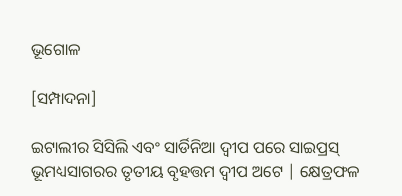ଭୂଗୋଳ

[ସମ୍ପାଦନା]

ଇଟାଲୀର ସିସିଲି ଏବଂ ସାର୍ଡିନିଆ ଦ୍ୱୀପ ପରେ ସାଇପ୍ରସ୍ ଭୂମଧ୍ୟସାଗରର ତୃତୀୟ ବୃହତ୍ତମ ଦ୍ୱୀପ ଅଟେ | କ୍ଷେତ୍ରଫଳ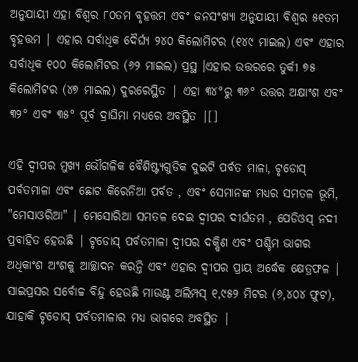ଅନୁଯାୟୀ ଏହା ବିଶ୍ୱର ୮୦ତମ ବୃହତ୍ତମ ଏବଂ ଜନସଂଖ୍ୟା ଅନୁଯାୟୀ ବିଶ୍ୱର ୫୧ତମ ବୃହତ୍ତମ | ଏହାର ସର୍ବାଧିକ ଦୈର୍ଘ୍ୟ ୨୪୦ କିଲୋମିଟର (୧୪୯ ମାଇଲ) ଏବଂ ଏହାର ସର୍ବାଧିକ ୧୦୦ କିଲୋମିଟର (୬୨ ମାଇଲ) ପ୍ରସ୍ଥ ।ଏହାର ଉତ୍ତରରେ ତୁର୍କୀ ୭୫ କିଲୋମିଟର (୪୭ ମାଇଲ) ଦୁରରେସ୍ଥିତ | ଏହା ୩୪°ରୁ ୩୬° ଉତ୍ତର ଅକ୍ଷାଂଶ ଏବଂ ୩୨° ଏବଂ ୩୫° ପୂର୍ବ ଦ୍ରାଘିମା ମଧ୍ୟରେ ଅବସ୍ଥିତ |[]

ଏହି ଦ୍ୱୀପର ମୁଖ୍ୟ ଭୌଗଳିକ ବୈଶିଷ୍ଟ୍ୟଗୁଡିକ ଦୁଇଟି ପର୍ବତ ମାଳା, ଟୃଡୋସ୍ ପର୍ବତମାଳା ଏବଂ ଛୋଟ କିରେନିଆ ପର୍ବତ , ଏବଂ ସେମାନଙ୍କ ମଧ୍ୟର ସମତଳ ଭୂମି, "ମେସାଓରିଆ" | ମେସୋରିଆ ସମତଳ ଦେଇ ଦ୍ୱୀପର ଦୀର୍ଘତମ , ପେଡିଓସ୍ ନଦୀ ପ୍ରବାହିତ ହେଉଛି | ଟୃଡୋସ୍ ପର୍ବତମାଳା ଦ୍ୱୀପର ଦକ୍ଷିଣ ଏବଂ ପଶ୍ଚିମ ଭାଗର ଅଧିକାଂଶ ଅଂଶକୁ ଆଚ୍ଛାଦନ କରନ୍ତି ଏବଂ ଏହାର ଦ୍ୱୀପର ପ୍ରାୟ ଅର୍ଦ୍ଧେକ କ୍ଷେତ୍ରଫଳ | ସାଇପ୍ରସର ସର୍ବୋଚ୍ଚ ବିନ୍ଦୁ ହେଉଛି ମାଉଣ୍ଟ ଅଲିମ୍ପସ୍ ୧,୯୫୨ ମିଟର (୬,୪୦୪ ଫୁଟ), ଯାହାକି ଟୃଡୋସ୍ ପର୍ବତମାଳାର ମଧ୍ୟ ଭାଗରେ ଅବସ୍ଥିତ |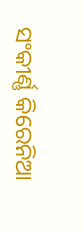ସଂକୀର୍ଣ୍ଣ କିରେନିଆ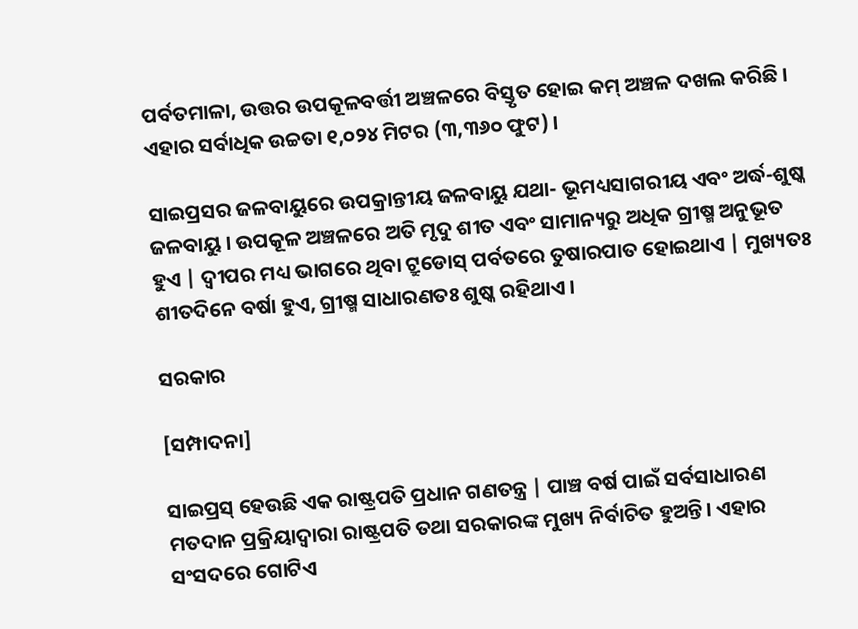ପର୍ବତମାଳା, ଉତ୍ତର ଉପକୂଳବର୍ତ୍ତୀ ଅଞ୍ଚଳରେ ବିସ୍ତୃତ ହୋଇ କମ୍ ଅଞ୍ଚଳ ଦଖଲ କରିଛି । ଏହାର ସର୍ବାଧିକ ଉଚ୍ଚତା ୧,୦୨୪ ମିଟର (୩,୩୬୦ ଫୁଟ) ।

ସାଇପ୍ରସର ଜଳବାୟୁରେ ଉପକ୍ରାନ୍ତୀୟ ଜଳବାୟୁ ଯଥା- ଭୂମଧ୍ୟସାଗରୀୟ ଏବଂ ଅର୍ଦ୍ଧ-ଶୁଷ୍କ ଜଳବାୟୁ । ଉପକୂଳ ଅଞ୍ଚଳରେ ଅତି ମୃଦୁ ଶୀତ ଏବଂ ସାମାନ୍ୟରୁ ଅଧିକ ଗ୍ରୀଷ୍ମ ଅନୁଭୂତ ହୁଏ | ଦ୍ୱୀପର ମଧ୍ୟ ଭାଗରେ ଥିବା ଟ୍ରୁଡୋସ୍ ପର୍ବତରେ ତୁଷାରପାତ ହୋଇଥାଏ | ମୁଖ୍ୟତଃ ଶୀତଦିନେ ବର୍ଷା ହୁଏ, ଗ୍ରୀଷ୍ମ ସାଧାରଣତଃ ଶୁଷ୍କ ରହିଥାଏ ।

ସରକାର

[ସମ୍ପାଦନା]

ସାଇପ୍ରସ୍ ହେଉଛି ଏକ ରାଷ୍ଟ୍ରପତି ପ୍ରଧାନ ଗଣତନ୍ତ୍ର | ପାଞ୍ଚ ବର୍ଷ ପାଇଁ ସର୍ବସାଧାରଣ ମତଦାନ ପ୍ରକ୍ରିୟାଦ୍ୱାରା ରାଷ୍ଟ୍ରପତି ତଥା ସରକାରଙ୍କ ମୁଖ୍ୟ ନିର୍ବାଚିତ ହୁଅନ୍ତି। ଏହାର ସଂସଦରେ ଗୋଟିଏ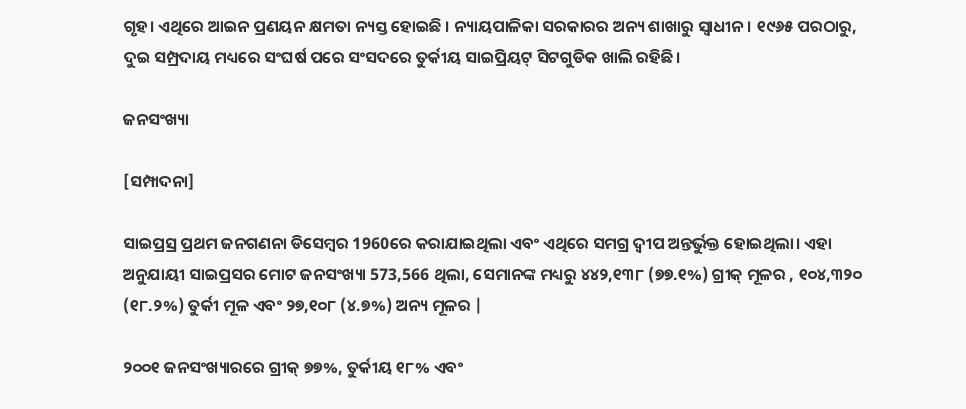ଗୃହ। ଏଥିରେ ଆଇନ ପ୍ରଣୟନ କ୍ଷମତା ନ୍ୟସ୍ତ ହୋଇଛି । ନ୍ୟାୟପାଳିକା ସରକାରର ଅନ୍ୟ ଶାଖାରୁ ସ୍ୱାଧୀନ । ୧୯୬୫ ପରଠାରୁ, ଦୁଇ ସମ୍ପ୍ରଦାୟ ମଧ୍ୟରେ ସଂଘର୍ଷ ପରେ ସଂସଦରେ ତୁର୍କୀୟ ସାଇପ୍ରିୟଟ୍ ସିଟଗୁଡିକ ଖାଲି ରହିଛି।

ଜନସଂଖ୍ୟା

[ସମ୍ପାଦନା]

ସାଇପ୍ରସ୍ର ପ୍ରଥମ ଜନଗଣନା ଡିସେମ୍ବର 1960ରେ କରାଯାଇଥିଲା ଏବଂ ଏଥିରେ ସମଗ୍ର ଦ୍ୱୀପ ଅନ୍ତର୍ଭୁକ୍ତ ହୋଇଥିଲା। ଏହା ଅନୁଯାୟୀ ସାଇପ୍ରସର ମୋଟ ଜନସଂଖ୍ୟା 573,566 ଥିଲା, ସେମାନଙ୍କ ମଧ୍ୟରୁ ୪୪୨,୧୩୮ (୭୭.୧%) ଗ୍ରୀକ୍ ମୂଳର , ୧୦୪,୩୨୦ (୧୮.୨%) ତୁର୍କୀ ମୂଳ ଏବଂ ୨୭,୧୦୮ (୪.୭%) ଅନ୍ୟ ମୂଳର |

୨୦୦୧ ଜନସଂଖ୍ୟାରରେ ଗ୍ରୀକ୍ ୭୭%, ତୁର୍କୀୟ ୧୮% ଏବଂ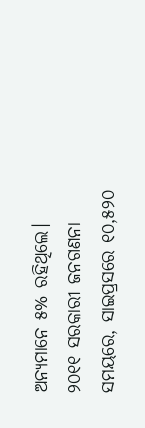ଅନ୍ୟମାନେ ୫% ରହିଥିଲେ। ୨୦୧୧ ସରକାରୀ ଜନଗଣନା ସମୟରେ, ସାଇପ୍ରସରେ ୧୦,୫୨୦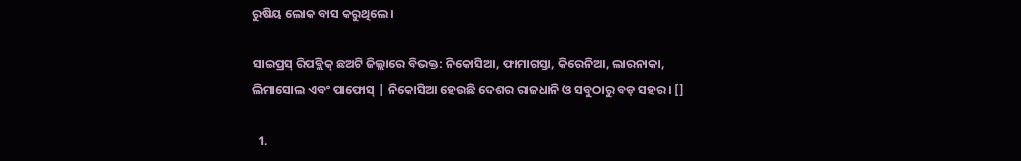ରୁଷିୟ ଲୋକ ବାସ କରୁଥିଲେ।

ସାଇପ୍ରସ୍ ରିପବ୍ଲିକ୍ ଛଅଟି ଜିଲ୍ଲାରେ ବିଭକ୍ତ: ନିକୋସିଆ, ଫାମାଗସ୍ତା, କିରେନିଆ, ଲାରନାକା, ଲିମାସୋଲ ଏବଂ ପାଫୋସ୍ | ନିକୋସିଆ ହେଉଛି ଦେଶର ରାଜଧାନି ଓ ସବୁଠାରୁ ବଡ଼ ସହର। []

  1.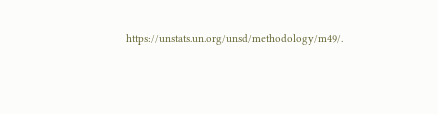https://unstats.un.org/unsd/methodology/m49/.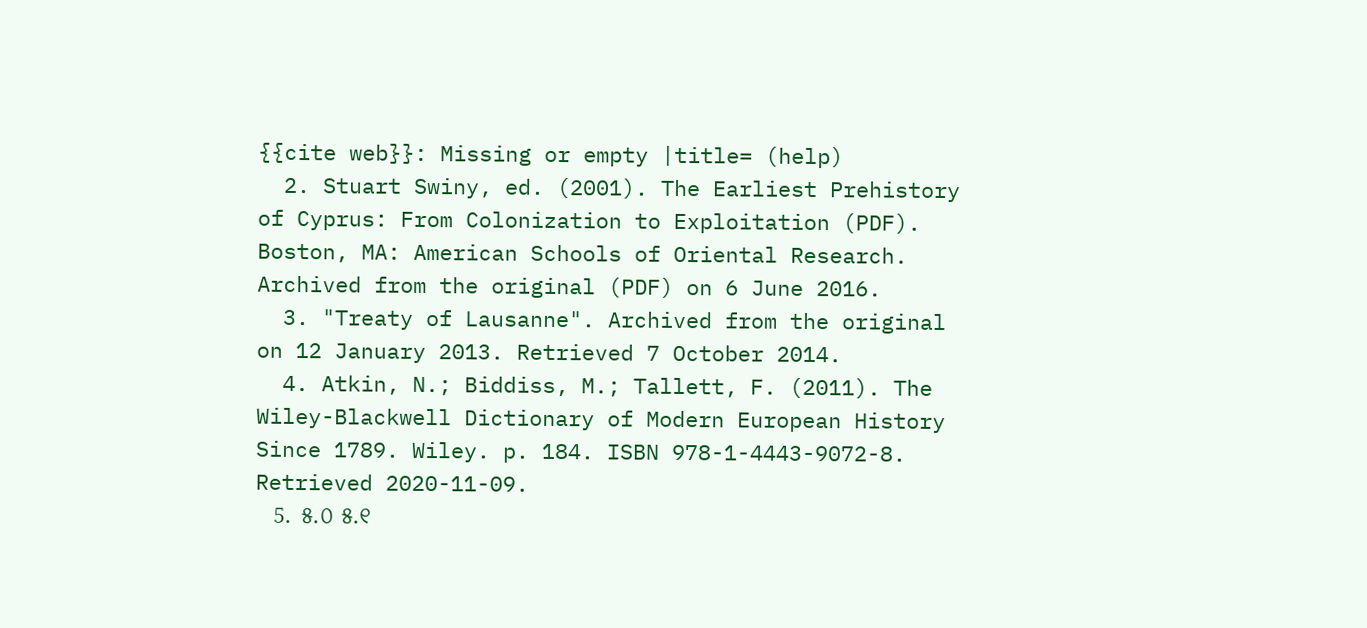{{cite web}}: Missing or empty |title= (help)
  2. Stuart Swiny, ed. (2001). The Earliest Prehistory of Cyprus: From Colonization to Exploitation (PDF). Boston, MA: American Schools of Oriental Research. Archived from the original (PDF) on 6 June 2016.
  3. "Treaty of Lausanne". Archived from the original on 12 January 2013. Retrieved 7 October 2014.
  4. Atkin, N.; Biddiss, M.; Tallett, F. (2011). The Wiley-Blackwell Dictionary of Modern European History Since 1789. Wiley. p. 184. ISBN 978-1-4443-9072-8. Retrieved 2020-11-09.
  5. ୫.୦ ୫.୧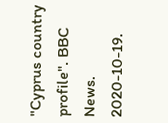"Cyprus country profile". BBC News. 2020-10-19.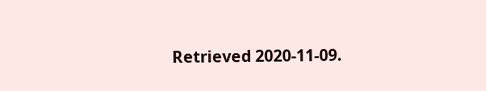Retrieved 2020-11-09.